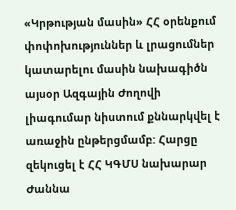«Կրթության մասին» ՀՀ օրենքում փոփոխություններ և լրացումներ կատարելու մասին նախագիծն այսօր Ազգային Ժողովի լիագումար նիստում քննարկվել է առաջին ընթերցմամբ: Հարցը զեկուցել է ՀՀ ԿԳՄՍ նախարար Ժաննա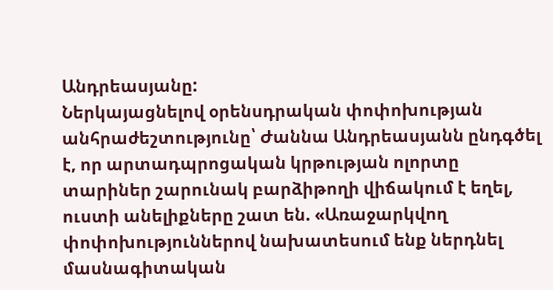Անդրեասյանը:
Ներկայացնելով օրենսդրական փոփոխության անհրաժեշտությունը՝ Ժաննա Անդրեասյանն ընդգծել է, որ արտադպրոցական կրթության ոլորտը տարիներ շարունակ բարձիթողի վիճակում է եղել, ուստի անելիքները շատ են. «Առաջարկվող փոփոխություններով նախատեսում ենք ներդնել մասնագիտական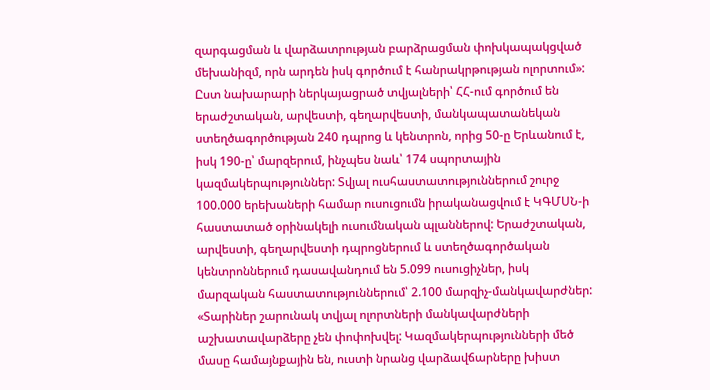զարգացման և վարձատրության բարձրացման փոխկապակցված մեխանիզմ, որն արդեն իսկ գործում է հանրակրթության ոլորտում»:
Ըստ նախարարի ներկայացրած տվյալների՝ ՀՀ-ում գործում են երաժշտական, արվեստի, գեղարվեստի, մանկապատանեկան ստեղծագործության 240 դպրոց և կենտրոն, որից 50-ը Երևանում է, իսկ 190-ը՝ մարզերում, ինչպես նաև՝ 174 սպորտային կազմակերպություններ: Տվյալ ուսհաստատություններում շուրջ 100.000 երեխաների համար ուսուցումն իրականացվում է ԿԳՄՍՆ-ի հաստատած օրինակելի ուսումնական պլաններով: Երաժշտական, արվեստի, գեղարվեստի դպրոցներում և ստեղծագործական կենտրոններում դասավանդում են 5.099 ուսուցիչներ, իսկ մարզական հաստատություններում՝ 2.100 մարզիչ-մանկավարժներ:
«Տարիներ շարունակ տվյալ ոլորտների մանկավարժների աշխատավարձերը չեն փոփոխվել: Կազմակերպությունների մեծ մասը համայնքային են, ուստի նրանց վարձավճարները խիստ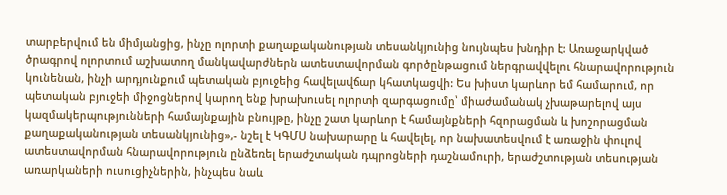տարբերվում են միմյանցից, ինչը ոլորտի քաղաքականության տեսանկյունից նույնպես խնդիր է: Առաջարկված ծրագրով ոլորտում աշխատող մանկավարժներն ատեստավորման գործընթացում ներգրավվելու հնարավորություն կունենան, ինչի արդյունքում պետական բյուջեից հավելավճար կհատկացվի: Ես խիստ կարևոր եմ համարում, որ պետական բյուջեի միջոցներով կարող ենք խրախուսել ոլորտի զարգացումը՝ միաժամանակ չխաթարելով այս կազմակերպությունների համայնքային բնույթը, ինչը շատ կարևոր է համայնքների հզորացման և խոշորացման քաղաքականության տեսանկյունից»,- նշել է ԿԳՄՍ նախարարը և հավելել, որ նախատեսվում է առաջին փուլով ատեստավորման հնարավորություն ընձեռել երաժշտական դպրոցների դաշնամուրի, երաժշտության տեսության առարկաների ուսուցիչներին, ինչպես նաև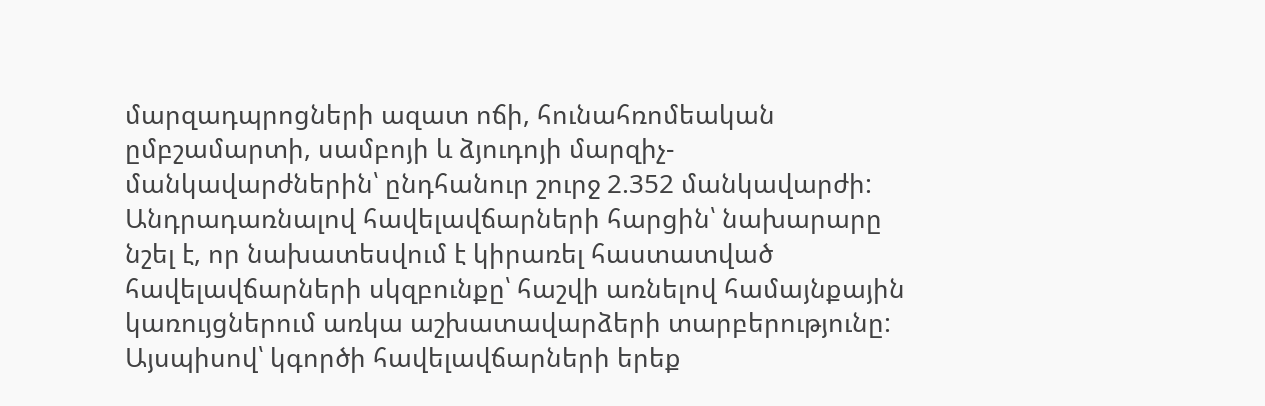մարզադպրոցների ազատ ոճի, հունահռոմեական ըմբշամարտի, սամբոյի և ձյուդոյի մարզիչ-մանկավարժներին՝ ընդհանուր շուրջ 2.352 մանկավարժի:
Անդրադառնալով հավելավճարների հարցին՝ նախարարը նշել է, որ նախատեսվում է կիրառել հաստատված հավելավճարների սկզբունքը՝ հաշվի առնելով համայնքային կառույցներում առկա աշխատավարձերի տարբերությունը:
Այսպիսով՝ կգործի հավելավճարների երեք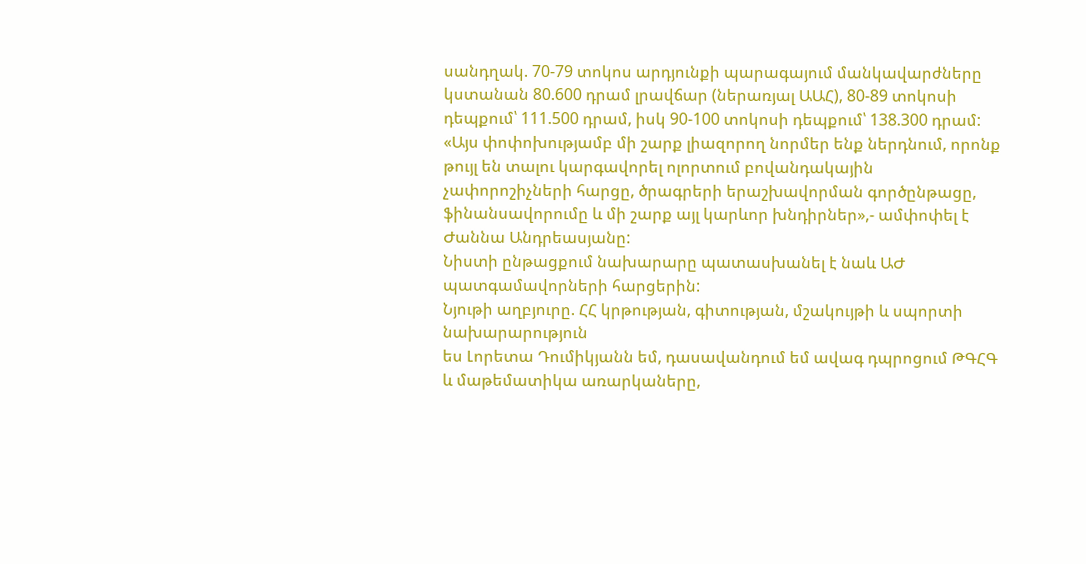սանդղակ. 70-79 տոկոս արդյունքի պարագայում մանկավարժները կստանան 80.600 դրամ լրավճար (ներառյալ ԱԱՀ), 80-89 տոկոսի դեպքում՝ 111.500 դրամ, իսկ 90-100 տոկոսի դեպքում՝ 138.300 դրամ:
«Այս փոփոխությամբ մի շարք լիազորող նորմեր ենք ներդնում, որոնք թույլ են տալու կարգավորել ոլորտում բովանդակային չափորոշիչների հարցը, ծրագրերի երաշխավորման գործընթացը, ֆինանսավորումը և մի շարք այլ կարևոր խնդիրներ»,- ամփոփել է Ժաննա Անդրեասյանը:
Նիստի ընթացքում նախարարը պատասխանել է նաև ԱԺ պատգամավորների հարցերին:
Նյութի աղբյուրը. ՀՀ կրթության, գիտության, մշակույթի և սպորտի նախարարություն
ես Լորետա Դումիկյանն եմ, դասավանդում եմ ավագ դպրոցում ԹԳՀԳ և մաթեմատիկա առարկաները,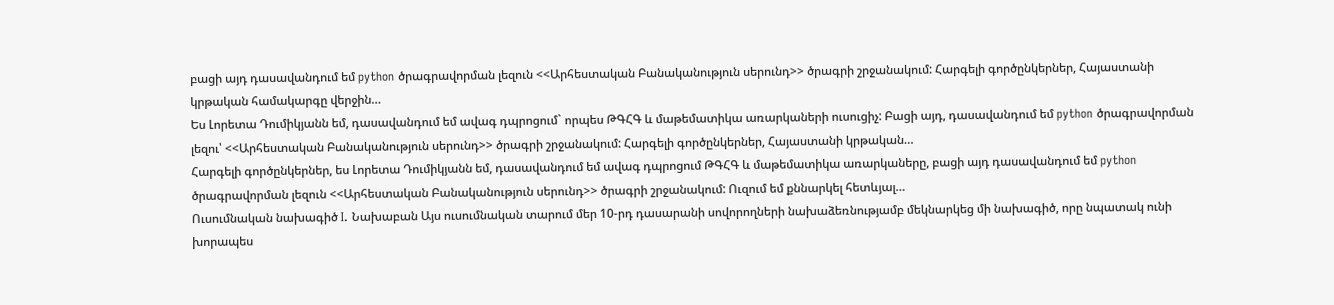բացի այդ դասավանդում եմ python ծրագրավորման լեզուն <<Արհեստական Բանականություն սերունդ>> ծրագրի շրջանակում: Հարգելի գործընկերներ, Հայաստանի կրթական համակարգը վերջին…
Ես Լորետա Դումիկյանն եմ, դասավանդում եմ ավագ դպրոցում` որպես ԹԳՀԳ և մաթեմատիկա առարկաների ուսուցիչ: Բացի այդ, դասավանդում եմ python ծրագրավորման լեզու՝ <<Արհեստական Բանականություն սերունդ>> ծրագրի շրջանակում: Հարգելի գործընկերներ, Հայաստանի կրթական…
Հարգելի գործընկերներ, ես Լորետա Դումիկյանն եմ, դասավանդում եմ ավագ դպրոցում ԹԳՀԳ և մաթեմատիկա առարկաները, բացի այդ դասավանդում եմ python ծրագրավորման լեզուն <<Արհեստական Բանականություն սերունդ>> ծրագրի շրջանակում: Ուզում եմ քննարկել հետևյալ…
Ուսումնական նախագիծ I. Նախաբան Այս ուսումնական տարում մեր 10-րդ դասարանի սովորողների նախաձեռնությամբ մեկնարկեց մի նախագիծ, որը նպատակ ունի խորապես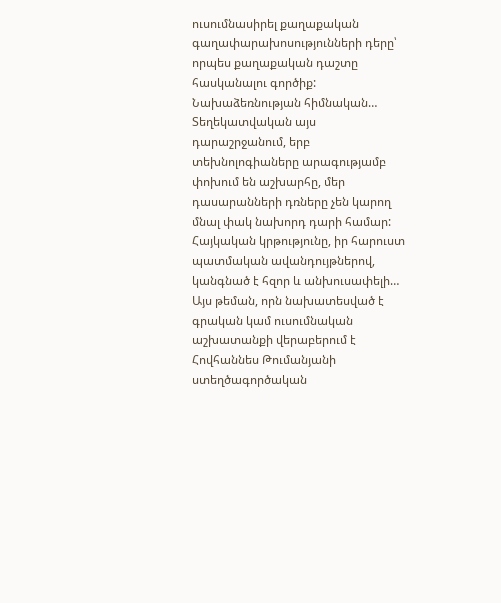ուսումնասիրել քաղաքական գաղափարախոսությունների դերը՝ որպես քաղաքական դաշտը հասկանալու գործիք: Նախաձեռնության հիմնական…
Տեղեկատվական այս դարաշրջանում, երբ տեխնոլոգիաները արագությամբ փոխում են աշխարհը, մեր դասարանների դռները չեն կարող մնալ փակ նախորդ դարի համար: Հայկական կրթությունը, իր հարուստ պատմական ավանդույթներով, կանգնած է հզոր և անխուսափելի…
Այս թեման, որն նախատեսված է գրական կամ ուսումնական աշխատանքի վերաբերում է Հովհաննես Թումանյանի ստեղծագործական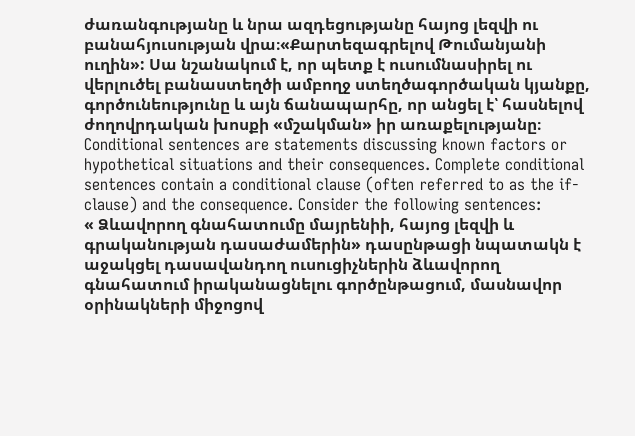ժառանգությանը և նրա ազդեցությանը հայոց լեզվի ու բանահյուսության վրա։«Քարտեզագրելով Թումանյանի ուղին»: Սա նշանակում է, որ պետք է ուսումնասիրել ու վերլուծել բանաստեղծի ամբողջ ստեղծագործական կյանքը, գործունեությունը և այն ճանապարհը, որ անցել է՝ հասնելով ժողովրդական խոսքի «մշակման» իր առաքելությանը։
Conditional sentences are statements discussing known factors or hypothetical situations and their consequences. Complete conditional sentences contain a conditional clause (often referred to as the if-clause) and the consequence. Consider the following sentences:
« Ձևավորող գնահատումը մայրենիի, հայոց լեզվի և գրականության դասաժամերին» դասընթացի նպատակն է աջակցել դասավանդող ուսուցիչներին ձևավորող գնահատում իրականացնելու գործընթացում, մասնավոր օրինակների միջոցով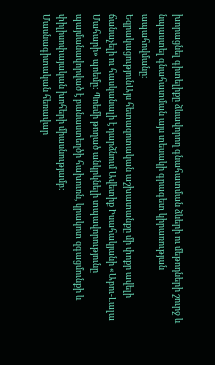խորացնել գիտելիքը ձևավորող գնահատման ձևերի ու մեթոդների շուրջ և նպաստել գնահատման այս տեսակի գրագետ կիրառության ապահովմանը։
ԵզրակացությունԱյս հետազոտական աշխատանքը մի փոքր ավելի ճանաչելի ու հասկանալի է դարձնում Ավետիք Իսահակյանի «Աբու-Լալա Մահարի» պոեմը: Պոեմի թողած անկրկնելի տպավորությունը պայմանավորված է բանաստեղծի հախուռն, կրակոտ զգացմունքի և փիլիսոփայական խոհերի միասնությամբ:
Մասնագիտական հեռավար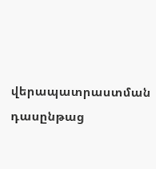վերապատրաստման դասընթաց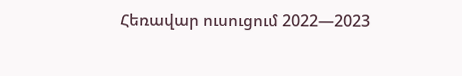Հեռավար ուսուցում 2022—2023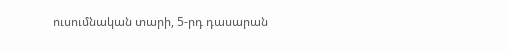ուսումնական տարի, 5-րդ դասարան